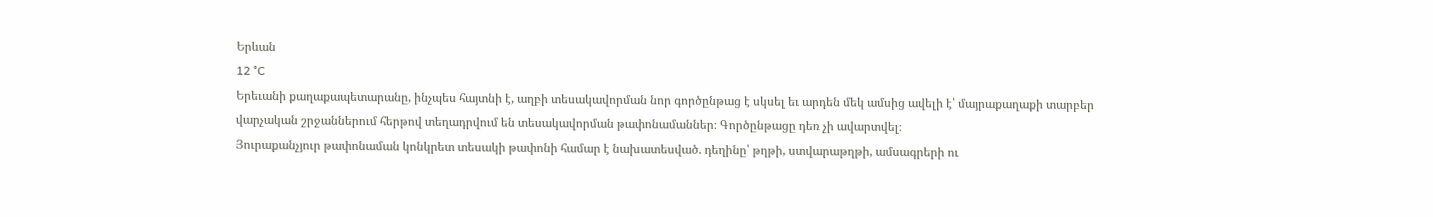Երևան
12 °C
Երեւանի քաղաքապետարանը, ինչպես հայտնի է, աղբի տեսակավորման նոր գործընթաց է սկսել եւ արդեն մեկ ամսից ավելի է՝ մայրաքաղաքի տարբեր վարչական շրջաններում հերթով տեղադրվում են տեսակավորման թափոնամաններ։ Գործընթացը դեռ չի ավարտվել։
Յուրաքանչյուր թափոնաման կոնկրետ տեսակի թափոնի համար է նախատեսված. դեղինը՝ թղթի, ստվարաթղթի, ամսագրերի ու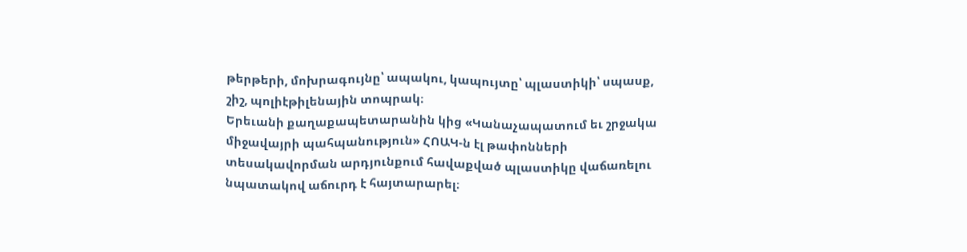թերթերի, մոխրագույնը՝ ապակու, կապույտը՝ պլաստիկի՝ սպասք, շիշ, պոլիէթիլենային տոպրակ։
Երեւանի քաղաքապետարանին կից «Կանաչապատում եւ շրջակա միջավայրի պահպանություն» ՀՈԱԿ-ն էլ թափոնների տեսակավորման արդյունքում հավաքված պլաստիկը վաճառելու նպատակով աճուրդ է հայտարարել։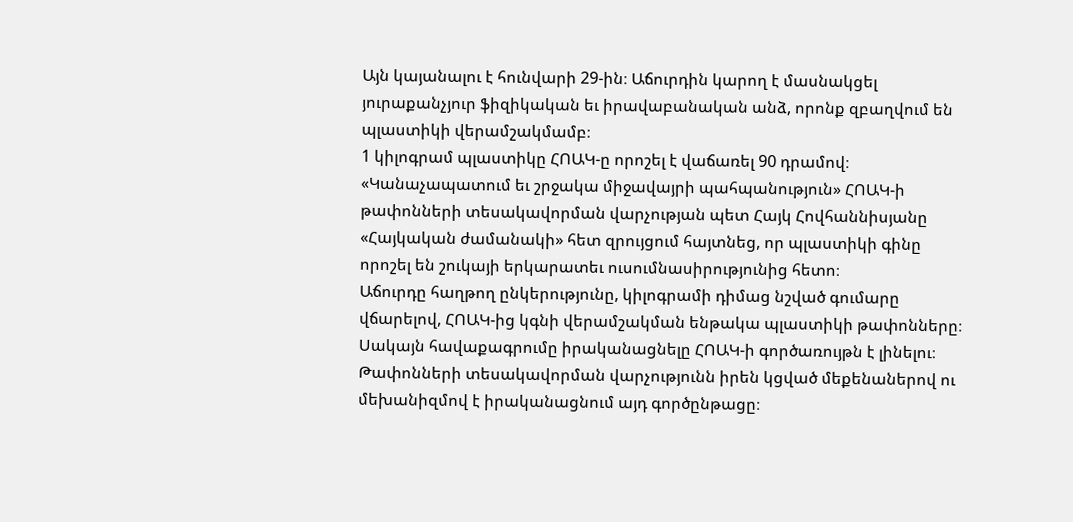Այն կայանալու է հունվարի 29-ին։ Աճուրդին կարող է մասնակցել յուրաքանչյուր ֆիզիկական եւ իրավաբանական անձ, որոնք զբաղվում են պլաստիկի վերամշակմամբ։
1 կիլոգրամ պլաստիկը ՀՈԱԿ-ը որոշել է վաճառել 90 դրամով։ «Կանաչապատում եւ շրջակա միջավայրի պահպանություն» ՀՈԱԿ-ի թափոնների տեսակավորման վարչության պետ Հայկ Հովհաննիսյանը «Հայկական ժամանակի» հետ զրույցում հայտնեց, որ պլաստիկի գինը որոշել են շուկայի երկարատեւ ուսումնասիրությունից հետո։
Աճուրդը հաղթող ընկերությունը, կիլոգրամի դիմաց նշված գումարը վճարելով, ՀՈԱԿ-ից կգնի վերամշակման ենթակա պլաստիկի թափոնները։ Սակայն հավաքագրումը իրականացնելը ՀՈԱԿ-ի գործառույթն է լինելու։ Թափոնների տեսակավորման վարչությունն իրեն կցված մեքենաներով ու մեխանիզմով է իրականացնում այդ գործընթացը։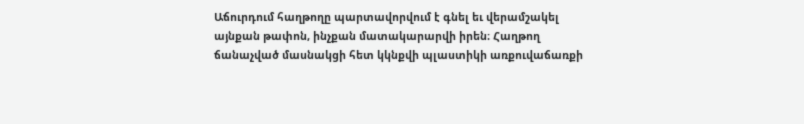Աճուրդում հաղթողը պարտավորվում է գնել եւ վերամշակել այնքան թափոն, ինչքան մատակարարվի իրեն։ Հաղթող ճանաչված մասնակցի հետ կկնքվի պլաստիկի առքուվաճառքի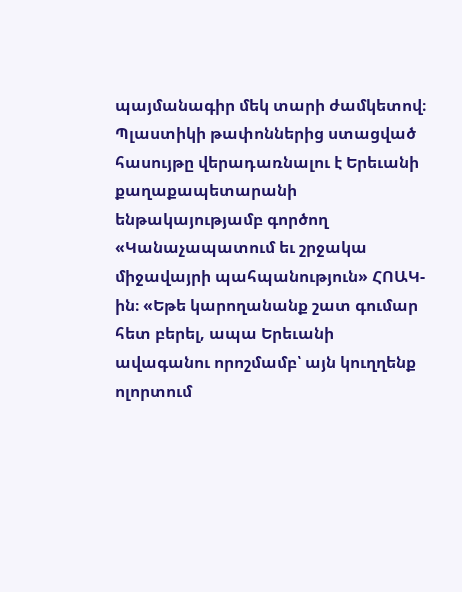պայմանագիր մեկ տարի ժամկետով։
Պլաստիկի թափոններից ստացված հասույթը վերադառնալու է Երեւանի քաղաքապետարանի ենթակայությամբ գործող «Կանաչապատում եւ շրջակա միջավայրի պահպանություն» ՀՈԱԿ-ին։ «Եթե կարողանանք շատ գումար հետ բերել, ապա Երեւանի ավագանու որոշմամբ՝ այն կուղղենք ոլորտում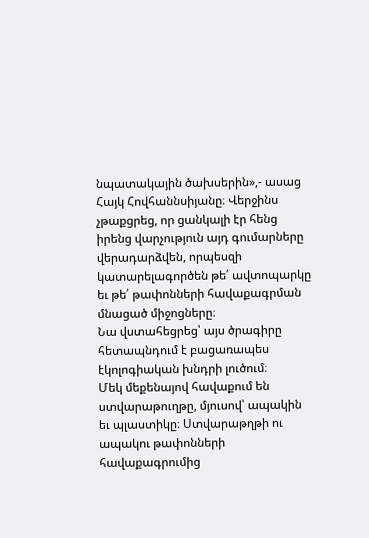նպատակային ծախսերին»,- ասաց Հայկ Հովհաննսիյանը։ Վերջինս չթաքցրեց, որ ցանկալի էր հենց իրենց վարչություն այդ գումարները վերադարձվեն, որպեսզի կատարելագործեն թե՛ ավտոպարկը եւ թե՛ թափոնների հավաքագրման մնացած միջոցները։
Նա վստահեցրեց՝ այս ծրագիրը հետապնդում է բացառապես էկոլոգիական խնդրի լուծում։
Մեկ մեքենայով հավաքում են ստվարաթուղթը, մյուսով՝ ապակին եւ պլաստիկը։ Ստվարաթղթի ու ապակու թափոնների հավաքագրումից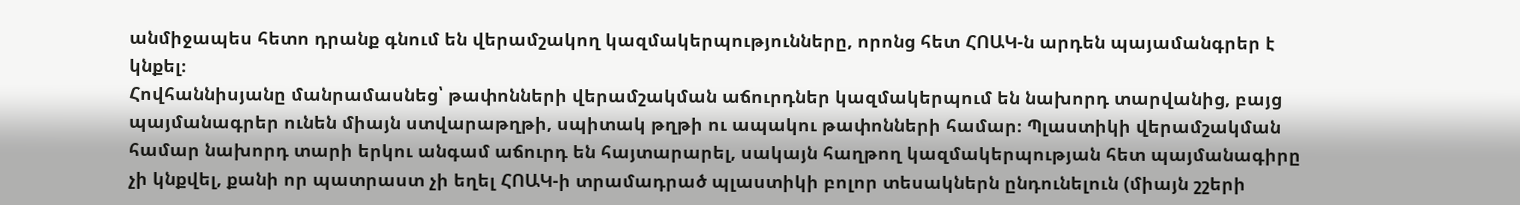անմիջապես հետո դրանք գնում են վերամշակող կազմակերպությունները, որոնց հետ ՀՈԱԿ-ն արդեն պայամանգրեր է կնքել։
Հովհաննիսյանը մանրամասնեց՝ թափոնների վերամշակման աճուրդներ կազմակերպում են նախորդ տարվանից, բայց պայմանագրեր ունեն միայն ստվարաթղթի, սպիտակ թղթի ու ապակու թափոնների համար։ Պլաստիկի վերամշակման համար նախորդ տարի երկու անգամ աճուրդ են հայտարարել, սակայն հաղթող կազմակերպության հետ պայմանագիրը չի կնքվել, քանի որ պատրաստ չի եղել ՀՈԱԿ-ի տրամադրած պլաստիկի բոլոր տեսակներն ընդունելուն (միայն շշերի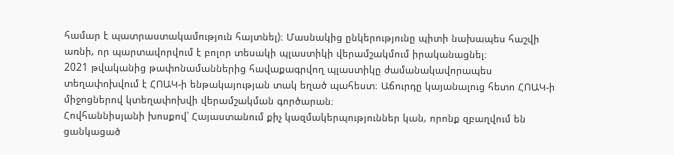համար է պատրաստակամություն հայտնել)։ Մասնակից ընկերությունը պիտի նախապես հաշվի առնի, որ պարտավորվում է բոլոր տեսակի պլաստիկի վերամշակմում իրականացնել։
2021 թվականից թափոնամաններից հավաքագրվող պլաստիկը ժամանակավորապես տեղափոխվում է ՀՈԱԿ-ի ենթակայության տակ եղած պահեստ։ Աճուրդը կայանալուց հետո ՀՈԱԿ-ի միջոցներով կտեղափոխվի վերամշակման գործարան։
Հովհաննիսյանի խոսքով՝ Հայաստանում քիչ կազմակերպություններ կան, որոնք զբաղվում են ցանկացած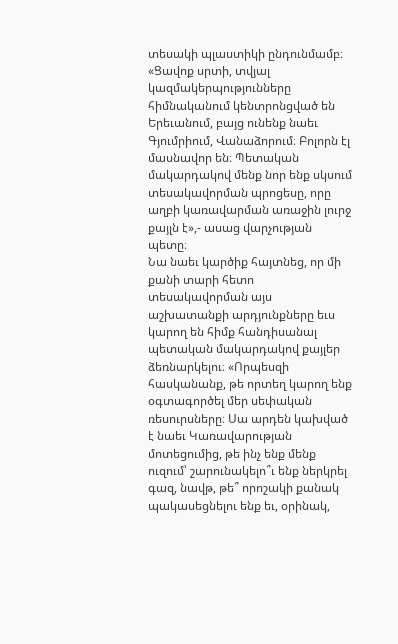տեսակի պլաստիկի ընդունմամբ։ «Ցավոք սրտի, տվյալ կազմակերպությունները հիմնականում կենտրոնցված են Երեւանում, բայց ունենք նաեւ Գյումրիում, Վանաձորում։ Բոլորն էլ մասնավոր են։ Պետական մակարդակով մենք նոր ենք սկսում տեսակավորման պրոցեսը, որը աղբի կառավարման առաջին լուրջ քայլն է»,- ասաց վարչության պետը։
Նա նաեւ կարծիք հայտնեց, որ մի քանի տարի հետո տեսակավորման այս աշխատանքի արդյունքները եւս կարող են հիմք հանդիսանալ պետական մակարդակով քայլեր ձեռնարկելու։ «Որպեսզի հասկանանք, թե որտեղ կարող ենք օգտագործել մեր սեփական ռեսուրսները։ Սա արդեն կախված է նաեւ Կառավարության մոտեցումից, թե ինչ ենք մենք ուզում՝ շարունակելո՞ւ ենք ներկրել գազ, նավթ, թե՞ որոշակի քանակ պակասեցնելու ենք եւ, օրինակ,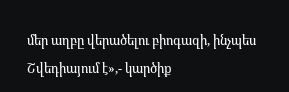մեր աղբը վերածելու բիոգազի, ինչպես Շվեդիայում է»,- կարծիք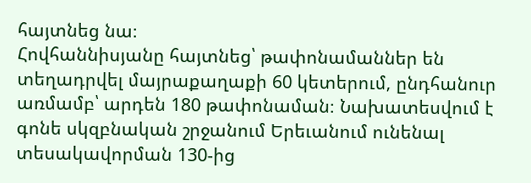հայտնեց նա։
Հովհաննիսյանը հայտնեց՝ թափոնամաններ են տեղադրվել մայրաքաղաքի 60 կետերում, ընդհանուր առմամբ՝ արդեն 180 թափոնաման։ Նախատեսվում է գոնե սկզբնական շրջանում Երեւանում ունենալ տեսակավորման 130-ից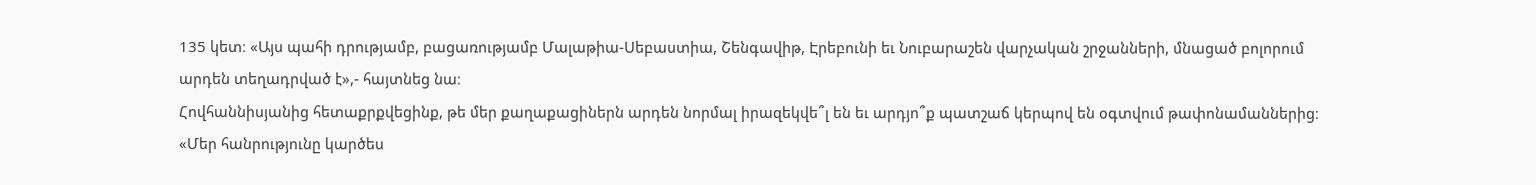135 կետ։ «Այս պահի դրությամբ, բացառությամբ Մալաթիա-Սեբաստիա, Շենգավիթ, Էրեբունի եւ Նուբարաշեն վարչական շրջանների, մնացած բոլորում արդեն տեղադրված է»,- հայտնեց նա։
Հովհաննիսյանից հետաքրքվեցինք, թե մեր քաղաքացիներն արդեն նորմալ իրազեկվե՞լ են եւ արդյո՞ք պատշաճ կերպով են օգտվում թափոնամաններից։
«Մեր հանրությունը կարծես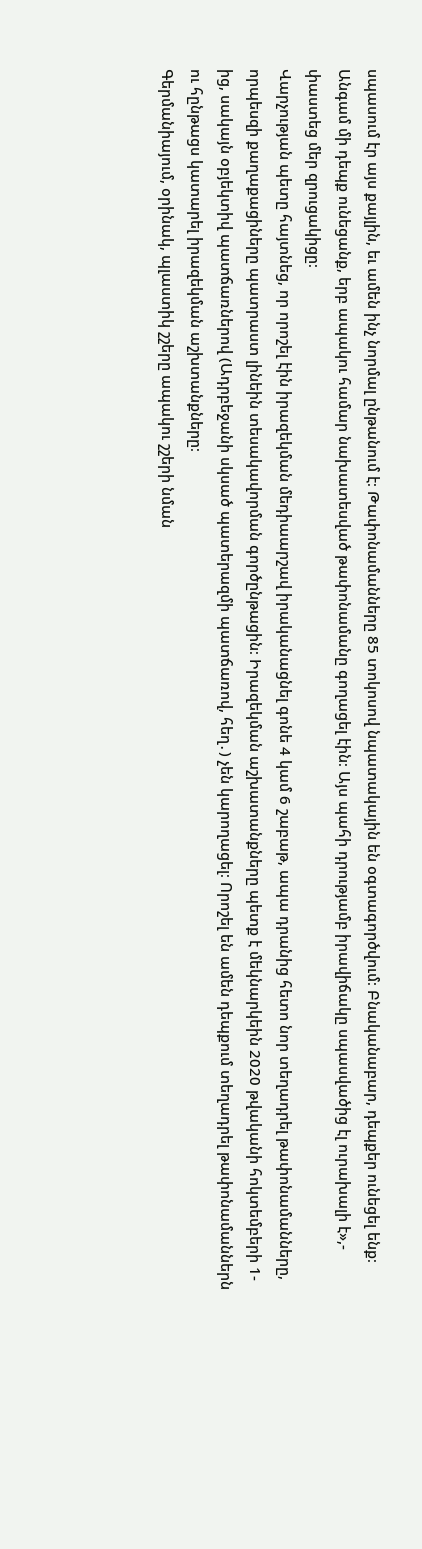սպասում էր այս քայլին, եւ ամեն ինչ նորմալ ընթանում է։ Թափոնամանները 85 տոկոսով նպատակային են օգտագործվում։ Բնականաբար, դեպքեր ունեցել ենք։ Անգամ մի դեպք ունեցանք, երբ ապակու համար նախատեսված թափոնամանը գողացել էին։ Այս պահի դրությամբ իրավիճակը սպասվածից էլ ուրախալի է»,- փաստեց մեր զրուցակիցը։
Վարչության պետը հայտնեց, որ որոշել էին իրազեկման մեդիաարշավ իրականացնել գոնե 4 կամ 6 շաբաթ, ապա դրանից հետո նոր տեղադրել թափոնամանները, որպեսզի քաղաքացիները պատրաստ լինեին տեսակավորման գործընթացին։ Իրազեկման աշխատանքները պետք է մեկնարկեին 2020 թվականի հոկտեմբերի 1-ից, սակայն օբյեկտիվ պատճառներով (Ադրբեջանի սկսած պատերազմի պատճառով, հեղ․) չեն կարողացել։ Որոշել են ամեն դեպքում տեղադրել թափոնամաններն ու հընթացս կատարել իրազեկման աշխտանքները։
Գերմանիայում, օրինակ, պլաստիկ շշերը ապակու շշերի նման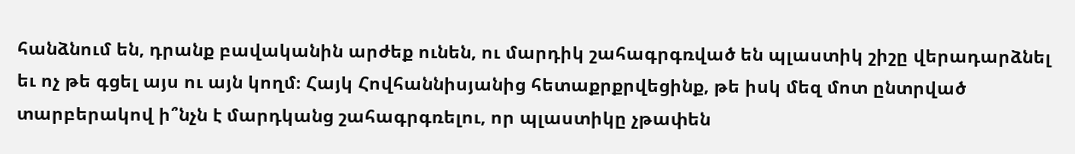հանձնում են, դրանք բավականին արժեք ունեն, ու մարդիկ շահագրգռված են պլաստիկ շիշը վերադարձնել եւ ոչ թե գցել այս ու այն կողմ։ Հայկ Հովհաննիսյանից հետաքրքրվեցինք, թե իսկ մեզ մոտ ընտրված տարբերակով ի՞նչն է մարդկանց շահագրգռելու, որ պլաստիկը չթափեն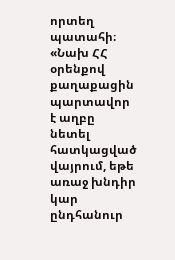որտեղ պատահի։
«Նախ ՀՀ օրենքով քաղաքացին պարտավոր է աղբը նետել հատկացված վայրում, եթե առաջ խնդիր կար ընդհանուր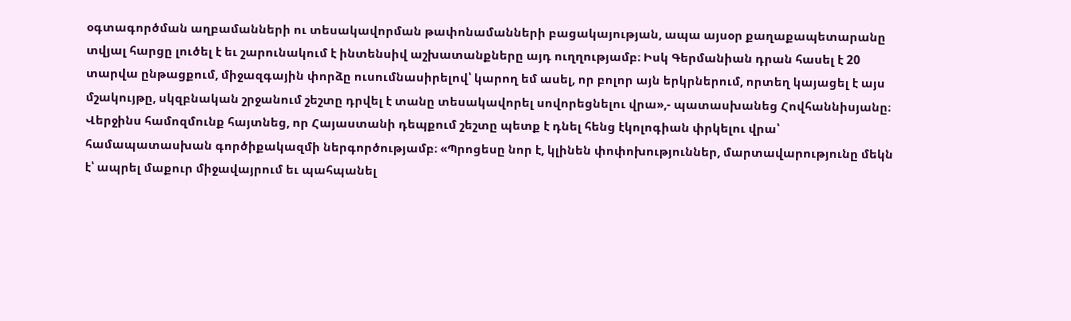օգտագործման աղբամանների ու տեսակավորման թափոնամանների բացակայության, ապա այսօր քաղաքապետարանը տվյալ հարցը լուծել է եւ շարունակում է ինտենսիվ աշխատանքները այդ ուղղությամբ։ Իսկ Գերմանիան դրան հասել է 20 տարվա ընթացքում, միջազգային փորձը ուսումնասիրելով՝ կարող եմ ասել, որ բոլոր այն երկրներում, որտեղ կայացել է այս մշակույթը, սկզբնական շրջանում շեշտը դրվել է տանը տեսակավորել սովորեցնելու վրա»,- պատասխանեց Հովհաննիսյանը։
Վերջինս համոզմունք հայտնեց, որ Հայաստանի դեպքում շեշտը պետք է դնել հենց էկոլոգիան փրկելու վրա՝ համապատասխան գործիքակազմի ներգործությամբ։ «Պրոցեսը նոր է, կլինեն փոփոխություններ, մարտավարությունը մեկն է՝ ապրել մաքուր միջավայրում եւ պահպանել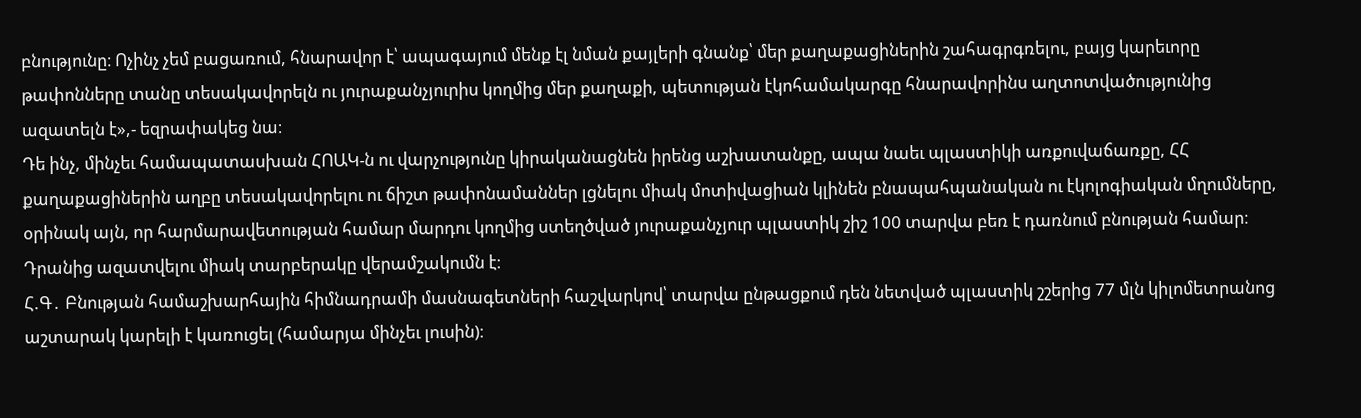բնությունը։ Ոչինչ չեմ բացառում, հնարավոր է՝ ապագայում մենք էլ նման քայլերի գնանք՝ մեր քաղաքացիներին շահագրգռելու, բայց կարեւորը թափոնները տանը տեսակավորելն ու յուրաքանչյուրիս կողմից մեր քաղաքի, պետության էկոհամակարգը հնարավորինս աղտոտվածությունից ազատելն է»,- եզրափակեց նա։
Դե ինչ, մինչեւ համապատասխան ՀՈԱԿ-ն ու վարչությունը կիրականացնեն իրենց աշխատանքը, ապա նաեւ պլաստիկի առքուվաճառքը, ՀՀ քաղաքացիներին աղբը տեսակավորելու ու ճիշտ թափոնամաններ լցնելու միակ մոտիվացիան կլինեն բնապահպանական ու էկոլոգիական մղումները, օրինակ այն, որ հարմարավետության համար մարդու կողմից ստեղծված յուրաքանչյուր պլաստիկ շիշ 100 տարվա բեռ է դառնում բնության համար։ Դրանից ազատվելու միակ տարբերակը վերամշակումն է։
Հ.Գ․ Բնության համաշխարհային հիմնադրամի մասնագետների հաշվարկով՝ տարվա ընթացքում դեն նետված պլաստիկ շշերից 77 մլն կիլոմետրանոց աշտարակ կարելի է կառուցել (համարյա մինչեւ լուսին)։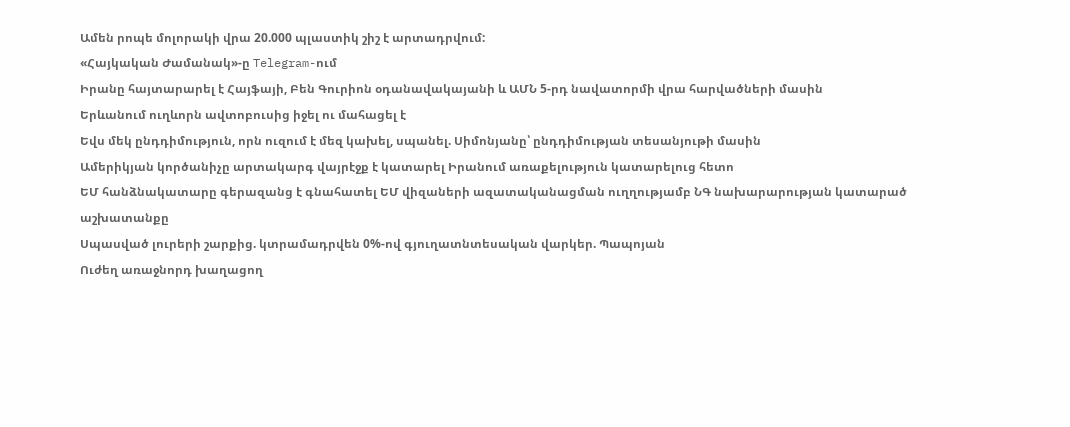Ամեն րոպե մոլորակի վրա 20.000 պլաստիկ շիշ է արտադրվում:
«Հայկական Ժամանակ»-ը Telegram-ում
Իրանը հայտարարել է Հայֆայի, Բեն Գուրիոն օդանավակայանի և ԱՄՆ 5-րդ նավատորմի վրա հարվածների մասին
Երևանում ուղևորն ավտոբուսից իջել ու մահացել է
Եվս մեկ ընդդիմություն, որն ուզում է մեզ կախել, սպանել. Սիմոնյանը՝ ընդդիմության տեսանյութի մասին
Ամերիկյան կործանիչը արտակարգ վայրէջք է կատարել Իրանում առաքելություն կատարելուց հետո
ԵՄ հանձնակատարը գերազանց է գնահատել ԵՄ վիզաների ազատականացման ուղղությամբ ՆԳ նախարարության կատարած աշխատանքը
Սպասված լուրերի շարքից. կտրամադրվեն 0%-ով գյուղատնտեսական վարկեր. Պապոյան
Ուժեղ առաջնորդ խաղացող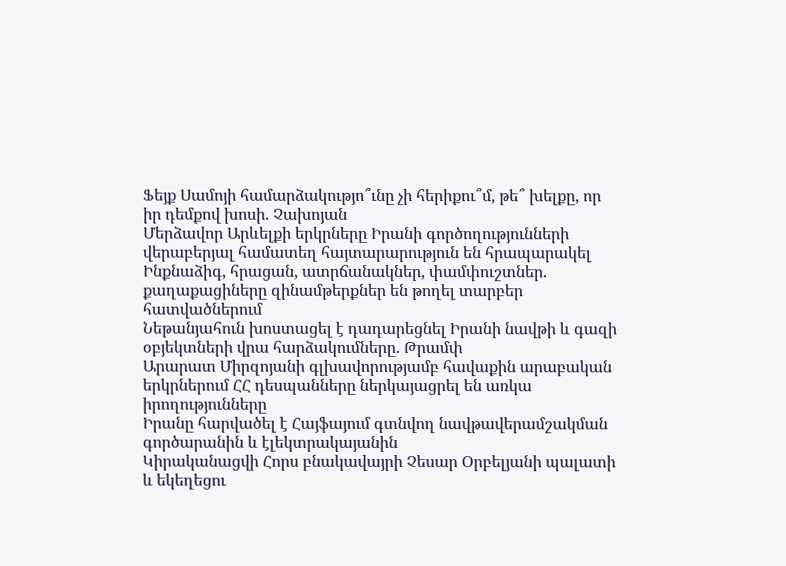Ֆեյք Սամոյի համարձակությո՞ւնը չի հերիքու՞մ, թե՞ խելքը, որ իր դեմքով խոսի. Չախոյան
Մերձավոր Արևելքի երկրները Իրանի գործողությունների վերաբերյալ համատեղ հայտարարություն են հրապարակել
Ինքնաձիգ, հրացան, ատրճանակներ, փամփուշտներ. քաղաքացիները զինամթերքներ են թողել տարբեր հատվածներում
Նեթանյահուն խոստացել է դադարեցնել Իրանի նավթի և գազի օբյեկտների վրա հարձակումները. Թրամփ
Արարատ Միրզոյանի գլխավորությամբ հավաքին արաբական երկրներում ՀՀ դեսպանները ներկայացրել են առկա իրողությունները
Իրանը հարվածել է Հայֆայում գտնվող նավթավերամշակման գործարանին և էլեկտրակայանին
Կիրականացվի Հորս բնակավայրի Չեսար Օրբելյանի պալատի և եկեղեցու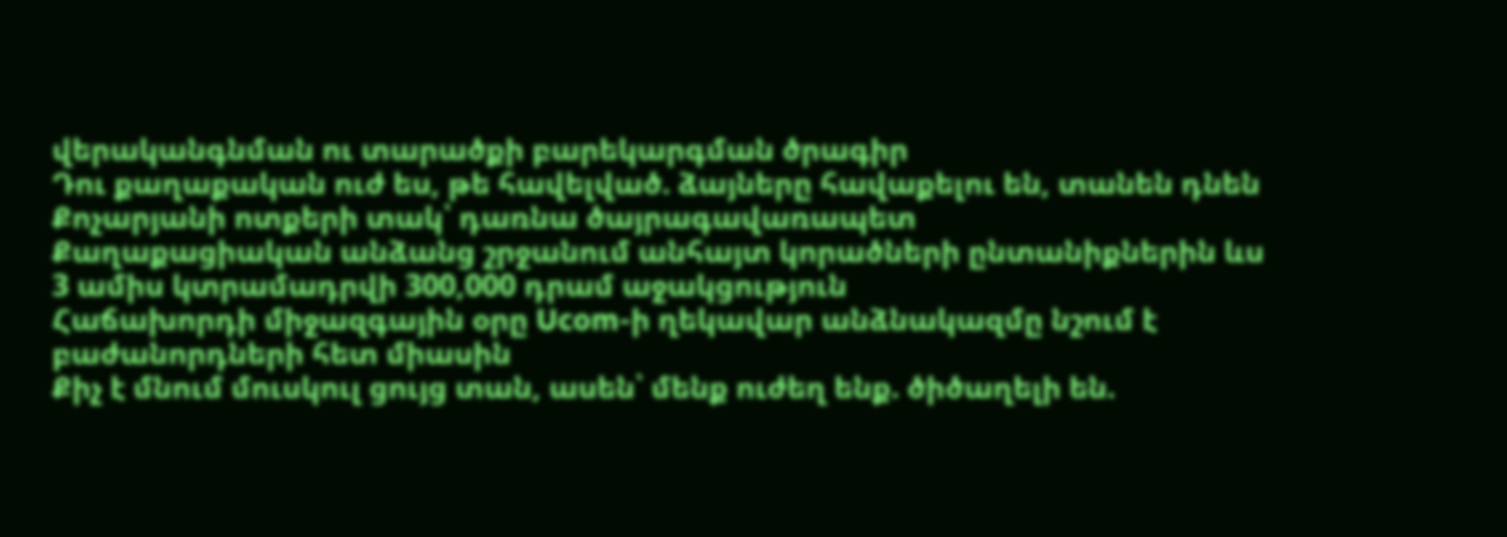վերականգնման ու տարածքի բարեկարգման ծրագիր
Դու քաղաքական ուժ ես, թե հավելված. ձայները հավաքելու են, տանեն դնեն Քոչարյանի ոտքերի տակ՝ դառնա ծայրագավառապետ
Քաղաքացիական անձանց շրջանում անհայտ կորածների ընտանիքներին ևս 3 ամիս կտրամադրվի 300,000 դրամ աջակցություն
Հաճախորդի միջազգային օրը Ucom-ի ղեկավար անձնակազմը նշում է բաժանորդների հետ միասին
Քիչ է մնում մուսկուլ ցույց տան, ասեն՝ մենք ուժեղ ենք. ծիծաղելի են.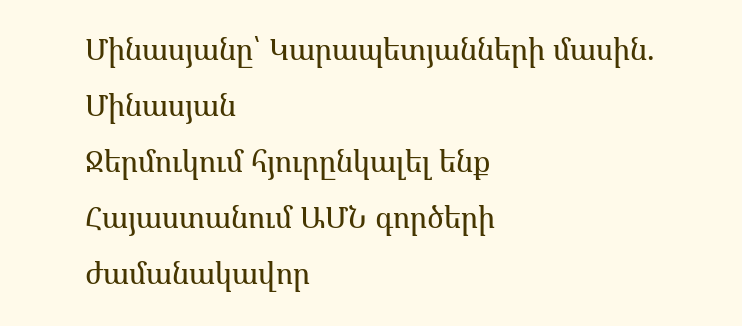Մինասյանը՝ Կարապետյանների մասին. Մինասյան
Ջերմուկում հյուրընկալել ենք Հայաստանում ԱՄՆ գործերի ժամանակավոր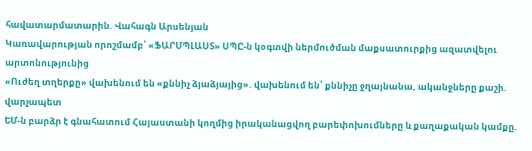հավատարմատարին. Վահագն Արսենյան
Կառավարության որոշմամբ՝ «ՖԱՐՄՊԼԱՍՏ» ՍՊԸ-ն կօգտվի ներմուծման մաքսատուրքից ազատվելու արտոնությունից
«Ուժեղ տղերքը» վախենում են «քննիչ ձյաձյայից». վախենում են՝ քննիչը ջղայնանա, ականջները քաշի. վարչապետ
ԵՄ-ն բարձր է գնահատում Հայաստանի կողմից իրականացվող բարեփոխումները և քաղաքական կամքը.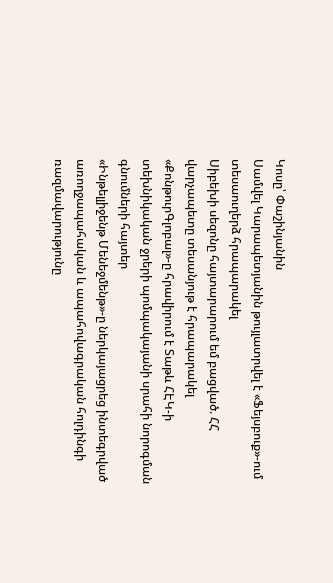Կոսը՝ Փաշինյանին
Սամվել Կարապետյանին թույլատրվել է «Ֆեյսբուք»-ում տեսաուղերձ հրապարակել
Սիբեխի սեզոնը հայտարարում եմ բացված. ՀՀ վարչապետը տեսանյութ է հրապարակել
«ՔոնթուրԳլոբալ»-ը հրավիրում է Տաթև ՀԷԿ-ի տեխնիկական ջրերի պոմպակայանի սրահի նորոգման գնումների հայտեր
«Ինթելլիջենթ Մենեջմենթ»-ը ներկայացրեց ինտեգրված առողջապահական և ապահովագրական հոլդինգի ռազմավարությունը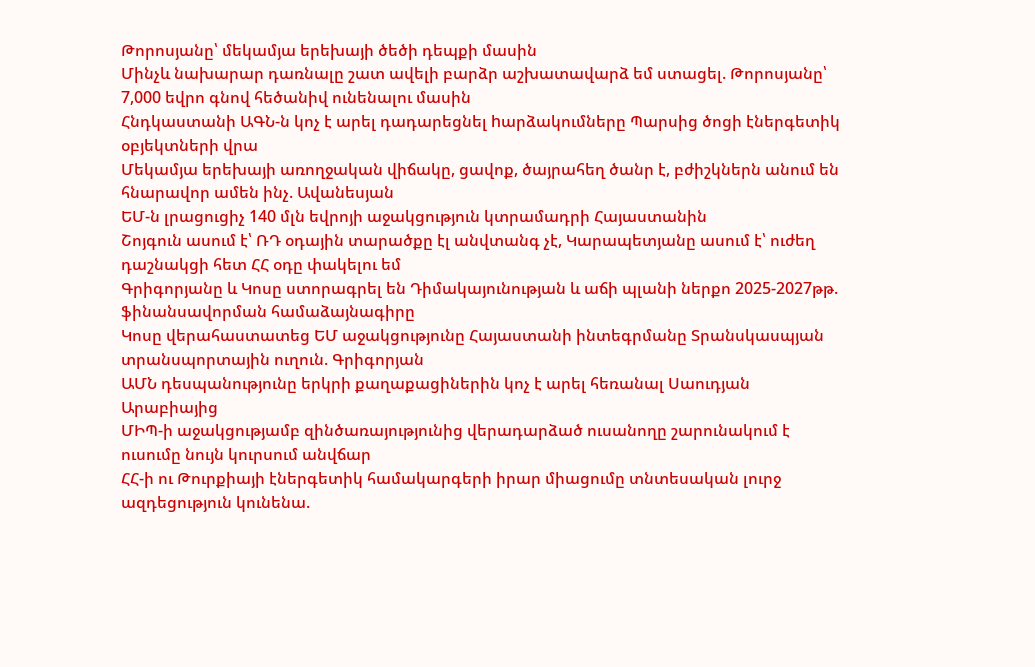Թորոսյանը՝ մեկամյա երեխայի ծեծի դեպքի մասին
Մինչև նախարար դառնալը շատ ավելի բարձր աշխատավարձ եմ ստացել. Թորոսյանը՝ 7,000 եվրո գնով հեծանիվ ունենալու մասին
Հնդկաստանի ԱԳՆ-ն կոչ է արել դադարեցնել hարձակումները Պարսից ծոցի էներգետիկ օբյեկտների վրա
Մեկամյա երեխայի առողջական վիճակը, ցավոք, ծայրահեղ ծանր է, բժիշկներն անում են հնարավոր ամեն ինչ. Ավանեսյան
ԵՄ-ն լրացուցիչ 140 մլն եվրոյի աջակցություն կտրամադրի Հայաստանին
Շոյգուն ասում է՝ ՌԴ օդային տարածքը էլ անվտանգ չէ, Կարապետյանը ասում է՝ ուժեղ դաշնակցի հետ ՀՀ օդը փակելու եմ
Գրիգորյանը և Կոսը ստորագրել են Դիմակայունության և աճի պլանի ներքո 2025-2027թթ. ֆինանսավորման համաձայնագիրը
Կոսը վերահաստատեց ԵՄ աջակցությունը Հայաստանի ինտեգրմանը Տրանսկասպյան տրանսպորտային ուղուն. Գրիգորյան
ԱՄՆ դեսպանությունը երկրի քաղաքացիներին կոչ է արել հեռանալ Սաուդյան Արաբիայից
ՄԻՊ-ի աջակցությամբ զինծառայությունից վերադարձած ուսանողը շարունակում է ուսումը նույն կուրսում անվճար
ՀՀ-ի ու Թուրքիայի էներգետիկ համակարգերի իրար միացումը տնտեսական լուրջ ազդեցություն կունենա.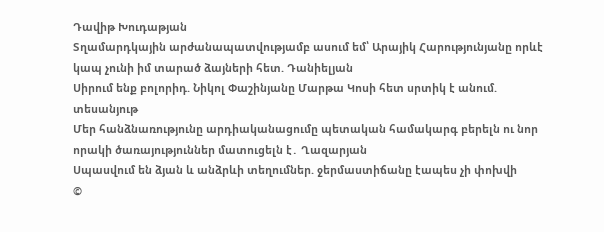Դավիթ Խուդաթյան
Տղամարդկային արժանապատվությամբ ասում եմ՝ Արայիկ Հարությունյանը որևէ կապ չունի իմ տարած ձայների հետ. Դանիելյան
Սիրում ենք բոլորիդ. Նիկոլ Փաշինյանը Մարթա Կոսի հետ սրտիկ է անում. տեսանյութ
Մեր հանձնառությունը արդիականացումը պետական համակարգ բերելն ու նոր որակի ծառայություններ մատուցելն է․ Ղազարյան
Սպասվում են ձյան և անձրևի տեղումներ. ջերմաստիճանը էապես չի փոխվի
©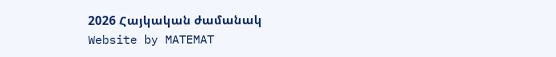2026 Հայկական ժամանակ
Website by MATEMAT